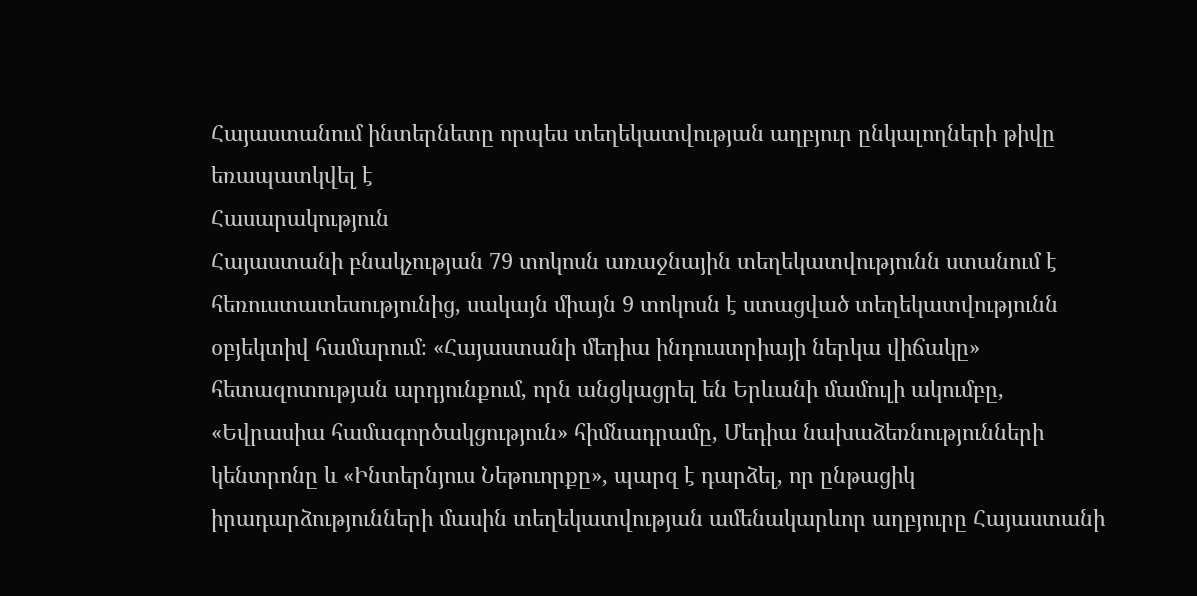Հայաստանում ինտերնետը որպես տեղեկատվության աղբյուր ընկալողների թիվը եռապատկվել է
Հասարակություն
Հայաստանի բնակչության 79 տոկոսն առաջնային տեղեկատվությունն ստանում է հեռուստատեսությունից, սակայն միայն 9 տոկոսն է ստացված տեղեկատվությունն օբյեկտիվ համարում։ «Հայաստանի մեդիա ինդուստրիայի ներկա վիճակը» հետազոտության արդյունքում, որն անցկացրել են Երևանի մամուլի ակումբը, «Եվրասիա համագործակցություն» հիմնադրամը, Մեդիա նախաձեռնությունների կենտրոնը և «Ինտերնյուս Նեթուորքը», պարզ է դարձել, որ ընթացիկ իրադարձությունների մասին տեղեկատվության ամենակարևոր աղբյուրը Հայաստանի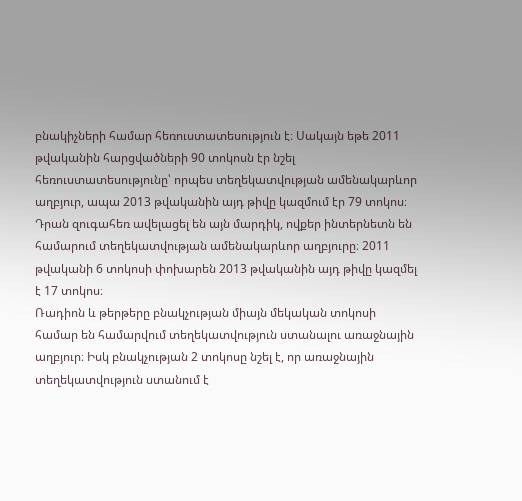բնակիչների համար հեռուստատեսություն է։ Սակայն եթե 2011 թվականին հարցվածների 90 տոկոսն էր նշել հեռուստատեսությունը՝ որպես տեղեկատվության ամենակարևոր աղբյուր, ապա 2013 թվականին այդ թիվը կազմում էր 79 տոկոս։ Դրան զուգահեռ ավելացել են այն մարդիկ, ովքեր ինտերնետն են համարում տեղեկատվության ամենակարևոր աղբյուրը։ 2011 թվականի 6 տոկոսի փոխարեն 2013 թվականին այդ թիվը կազմել է 17 տոկոս։
Ռադիոն և թերթերը բնակչության միայն մեկական տոկոսի համար են համարվում տեղեկատվություն ստանալու առաջնային աղբյուր։ Իսկ բնակչության 2 տոկոսը նշել է, որ առաջնային տեղեկատվություն ստանում է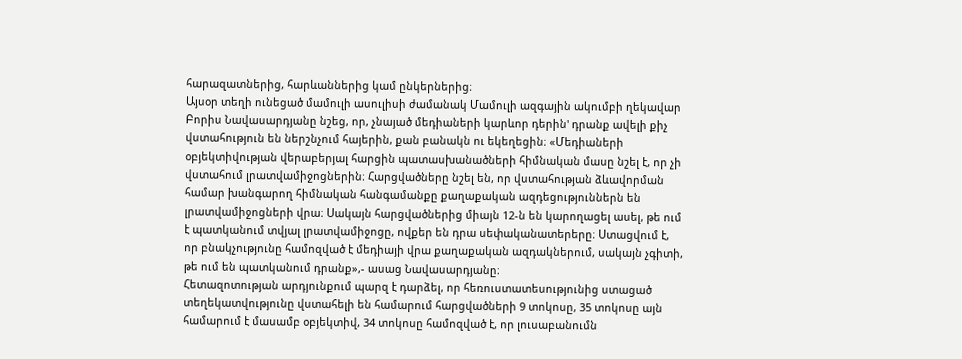հարազատներից, հարևաններից կամ ընկերներից։
Այսօր տեղի ունեցած մամուլի ասուլիսի ժամանակ Մամուլի ազգային ակումբի ղեկավար Բորիս Նավասարդյանը նշեց, որ, չնայած մեդիաների կարևոր դերին' դրանք ավելի քիչ վստահություն են ներշնչում հայերին, քան բանակն ու եկեղեցին։ «Մեդիաների օբյեկտիվության վերաբերյալ հարցին պատասխանածների հիմնական մասը նշել է, որ չի վստահում լրատվամիջոցներին։ Հարցվածները նշել են, որ վստահության ձևավորման համար խանգարող հիմնական հանգամանքը քաղաքական ազդեցություններն են լրատվամիջոցների վրա։ Սակայն հարցվածներից միայն 12-ն են կարողացել ասել, թե ում է պատկանում տվյալ լրատվամիջոցը, ովքեր են դրա սեփականատերերը։ Ստացվում է, որ բնակչությունը համոզված է մեդիայի վրա քաղաքական ազդակներում, սակայն չգիտի, թե ում են պատկանում դրանք»,- ասաց Նավասարդյանը։
Հետազոտության արդյունքում պարզ է դարձել, որ հեռուստատեսությունից ստացած տեղեկատվությունը վստահելի են համարում հարցվածների 9 տոկոսը, 35 տոկոսը այն համարում է մասամբ օբյեկտիվ, 34 տոկոսը համոզված է, որ լուսաբանումն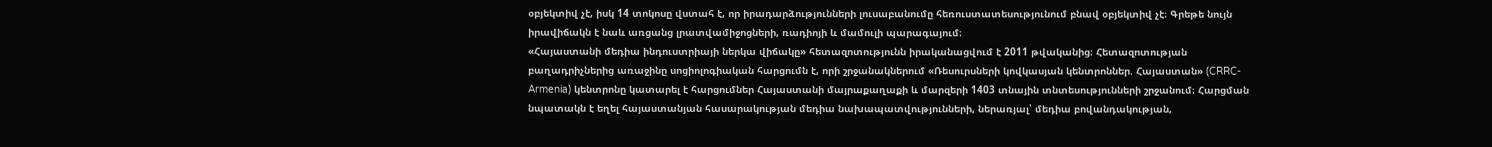օբյեկտիվ չէ, իսկ 14 տոկոսը վստահ է, որ իրադարձությունների լուսաբանումը հեռուստատեսությունում բնավ օբյեկտիվ չէ։ Գրեթե նույն իրավիճակն է նաև առցանց լրատվամիջոցների, ռադիոյի և մամուլի պարագայում։
«Հայաստանի մեդիա ինդուստրիայի ներկա վիճակը» հետազոտությունն իրականացվում է 2011 թվականից։ Հետազոտության բաղադրիչներից առաջինը սոցիոլոգիական հարցումն է, որի շրջանակներում «Ռեսուրսների կովկասյան կենտրոններ. Հայաստան» (CRRC-Armenia) կենտրոնը կատարել է հարցումներ Հայաստանի մայրաքաղաքի և մարզերի 1403 տնային տնտեսությունների շրջանում։ Հարցման նպատակն է եղել հայաստանյան հասարակության մեդիա նախապատվությունների, ներառյալ՝ մեդիա բովանդակության,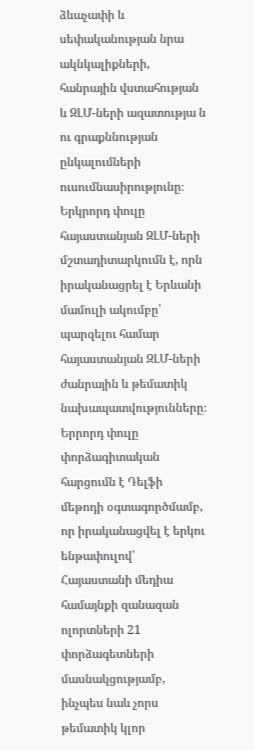ձևաչափի և սեփականության նրա ակնկալիքների, հանրային վստահության և ԶԼՄ-ների ազատությա ն ու գրաքննության ընկալումների ուսումնասիրությունը։ Երկրորդ փուլը հայաստանյան ԶԼՄ-ների մշտադիտարկումն է, որն իրականացրել է Երևանի մամուլի ակումբը՝ պարզելու համար հայաստանյան ԶԼՄ-ների ժանրային և թեմատիկ նախապատվությունները։ Երրորդ փուլը փորձագիտական հարցումն է Դելֆի մեթոդի օգտագործմամբ, որ իրականացվել է երկու ենթափուլով՝ Հայաստանի մեդիա համայնքի զանազան ոլորտների 21 փորձագետների մասնակցությամբ, ինչպես նաև չորս թեմատիկ կլոր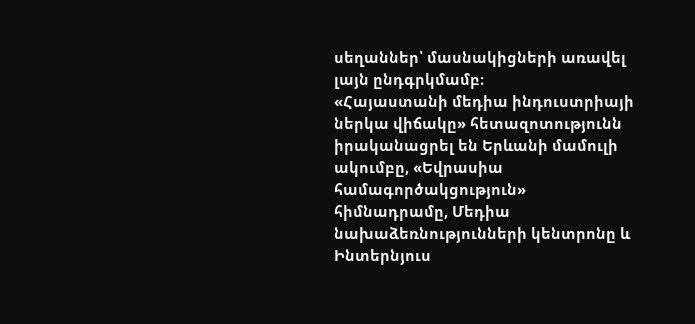սեղաններ՝ մասնակիցների առավել լայն ընդգրկմամբ։
«Հայաստանի մեդիա ինդուստրիայի ներկա վիճակը» հետազոտությունն իրականացրել են Երևանի մամուլի ակումբը, «Եվրասիա համագործակցություն» հիմնադրամը, Մեդիա նախաձեռնությունների կենտրոնը և Ինտերնյուս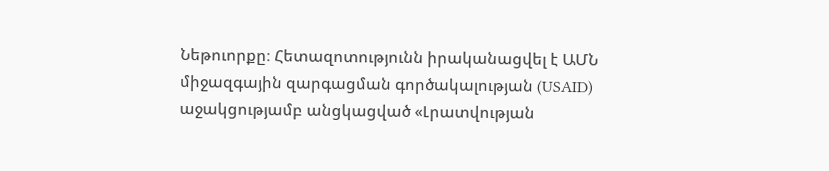Նեթուորքը։ Հետազոտությունն իրականացվել է ԱՄՆ միջազգային զարգացման գործակալության (USAID) աջակցությամբ անցկացված «Լրատվության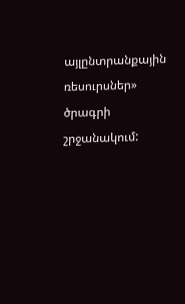այլընտրանքային ռեսուրսներ» ծրագրի շրջանակում: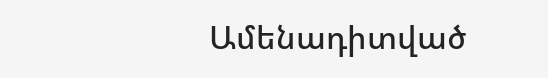Ամենադիտված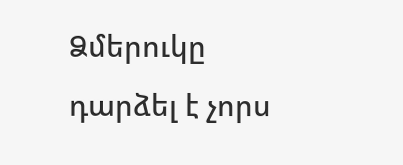Ձմերուկը դարձել է չորս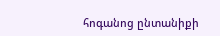հոգանոց ընտանիքի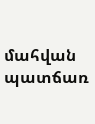մահվան պատճառ